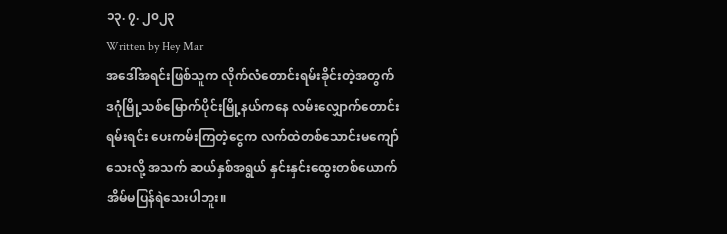၁၃. ၇. ၂၀၂၃
Written by Hey Mar
အဒေါ်အရင်းဖြစ်သူက လိုက်လံတောင်းရမ်းခိုင်းတဲ့အတွက် ဒဂုံမြို့သစ်မြောက်ပိုင်းမြို့နယ်ကနေ လမ်းလျှောက်တောင်းရမ်းရင်း ပေးကမ်းကြတဲ့ငွေက လက်ထဲတစ်သောင်းမကျော်သေးလို့ အသက် ဆယ်နှစ်အရွယ် နှင်းနှင်းထွေးတစ်ယောက် အိမ်မပြန်ရဲသေးပါဘူး။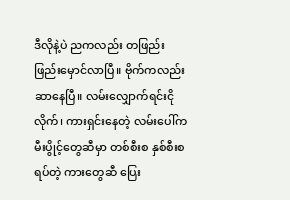ဒီလိုနဲ့ပဲ ညကလည်း တဖြည်းဖြည်းမှောင်လာပြီ။ ဗိုက်ကလည်း ဆာနေပြီ။ လမ်းလျှောက်ရင်းငိုလိုက်၊ ကားရှင်းနေတဲ့ လမ်းပေါ်က မီးပွိုင့်တွေဆီမှာ တစ်စီးစ နှစ်စီးစ ရပ်တဲ့ ကားတွေဆီ ပြေး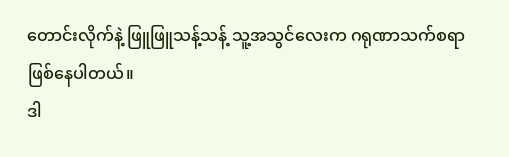တောင်းလိုက်နဲ့ ဖြူဖြူသန့်သန့် သူ့အသွင်လေးက ဂရုဏာသက်စရာ ဖြစ်နေပါတယ်။
ဒါ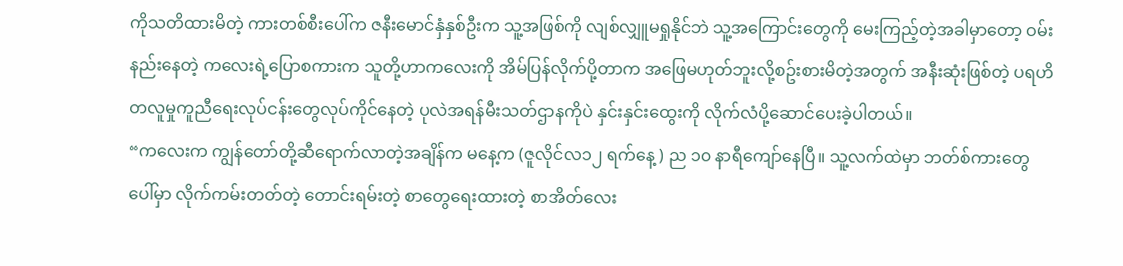ကိုသတိထားမိတဲ့ ကားတစ်စီးပေါ်က ဇနီးမောင်နှံနှစ်ဦးက သူ့အဖြစ်ကို လျစ်လျှူမရှုနိုင်ဘဲ သူ့အကြောင်းတွေကို မေးကြည့်တဲ့အခါမှာတော့ ဝမ်းနည်းနေတဲ့ ကလေးရဲ့ပြောစကားက သူတို့ဟာကလေးကို အိမ်ပြန်လိုက်ပို့တာက အဖြေမဟုတ်ဘူးလို့စဥ်းစားမိတဲ့အတွက် အနီးဆုံးဖြစ်တဲ့ ပရဟိတလူမှုကူညီရေးလုပ်ငန်းတွေလုပ်ကိုင်နေတဲ့ ပုလဲအရန်မီးသတ်ဌာနကိုပဲ နှင်းနှင်းထွေးကို လိုက်လံပို့ဆောင်ပေးခဲ့ပါတယ်။
“ကလေးက ကျွန်တော်တို့ဆီရောက်လာတဲ့အချိန်က မနေ့က (ဇူလိုင်လ၁၂ ရက်နေ့ ) ည ၁၀ နာရီကျော်နေပြီ။ သူ့လက်ထဲမှာ ဘတ်စ်ကားတွေပေါ်မှာ လိုက်ကမ်းတတ်တဲ့ တောင်းရမ်းတဲ့ စာတွေရေးထားတဲ့ စာအိတ်လေး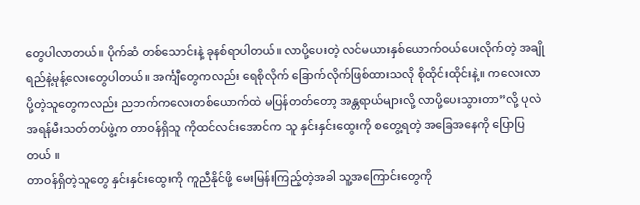တွေပါလာတယ်။ ပိုက်ဆံ တစ်သောင်းနဲ့ ခုနစ်ရာပါတယ်။ လာပို့ပေးတဲ့ လင်မယားနှစ်ယောက်ဝယ်ပေးလိုက်တဲ့ အချိုရည်နဲ့မုန့်လေးတွေပါတယ်။ အင်္ကျီတွေကလည်း ရေစိုလိုက် ခြောက်လိုက်ဖြစ်ထားသလို စိုထိုင်းထိုင်းနဲ့။ ကလေးလာပို့တဲ့သူတွေကလည်း ညဘက်ကလေးတစ်ယောက်ထဲ မပြန်တတ်တော့ အန္တရာယ်များလို့ လာပို့ပေးသွားတာ”လို့ ပုလဲအရန်မီးသတ်တပ်ဖွဲ့က တာဝန်ရှိသူ ကိုထင်လင်းအောင်က သူ နှင်းနှင်းထွေးကို စတွေ့ရတဲ့ အခြေအနေကို ပြောပြတယ် ။
တာဝန်ရှိတဲ့သူတွေ နှင်းနှင်းထွေးကို ကူညီနိုင်ဖို့ မေးမြန်းကြည့်တဲ့အခါ သူ့အကြောင်းတွေကို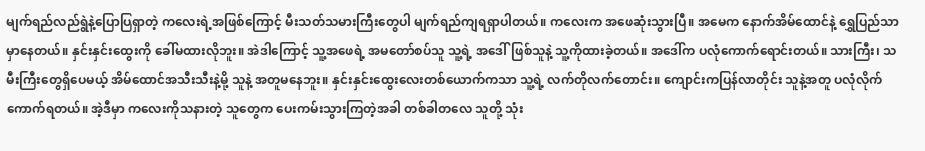မျက်ရည်လည်ရွဲနဲ့ပြောပြရှာတဲ့ ကလေးရဲ့အဖြစ်ကြောင့် မီးသတ်သမားကြီးတွေပါ မျက်ရည်ကျရရှာပါတယ်။ ကလေးက အဖေဆုံးသွားပြီ။ အမေက နောက်အိမ်ထောင်နဲ့ ရွှေပြည်သာမှာနေတယ်။ နှင်းနှင်းထွေးကို ခေါ်မထားလိုဘူး။ အဲဒါကြောင့် သူ့အဖေရဲ့ အမတော်စပ်သူ သူ့ရဲ့ အဒေါ်ဖြစ်သူနဲ့ သူ့ကိုထားခဲ့တယ်။ အဒေါ်က ပလုံကောက်ရောင်းတယ်။ သားကြီး၊ သမီးကြီးတွေရှိပေမယ့် အိမ်ထောင်အသီးသီးနဲ့မို့ သူနဲ့ အတူမနေဘူး။ နှင်းနှင်းထွေးလေးတစ်ယောက်ကသာ သူ့ရဲ့ လက်တိုလက်တောင်း။ ကျောင်းကပြန်လာတိုင်း သူနဲ့အတူ ပလုံလိုက်ကောက်ရတယ်။ အဲ့ဒီမှာ ကလေးကိုသနားတဲ့ သူတွေက ပေးကမ်းသွားကြတဲ့အခါ တစ်ခါတလေ သူတို့ သုံး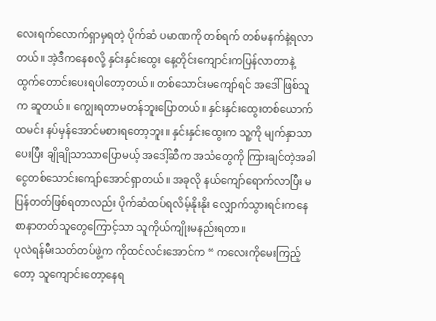လေးရက်လောက်ရှာမှရတဲ့ ပိုက်ဆံ ပမာဏကို တစ်ရက် တစ်မနက်နဲ့ရလာတယ်။ အဲ့ဒီကနေစလို့ နှင်းနှင်းထွေး နေ့တိုင်းကျောင်းကပြန်လာတာနဲ့ ထွက်တောင်းပေးရပါတော့တယ်။ တစ်သောင်းမကျော်ရင် အဒေါ်ဖြစ်သူက ဆူတယ်။ ကျွေးရတာမတန်ဘူးပြောတယ်။ နှင်းနှင်းထွေးတစ်ယောက် ထမင်း နပ်မှန်အောင်မစားရတော့ဘူး။ နှင်းနှင်းထွေးက သူ့ကို မျက်နှာသာပေးပြီး ချိုချိုသာသာပြောမယ့် အဒေါ့်ဆီက အသံတွေကို ကြားချင်တဲ့အခါ ငွေတစ်သောင်းကျော်အောင်ရှာတယ်။ အခုလို နယ်ကျော်ရောက်လာပြီး မပြန်တတ်ဖြစ်ရတာလည်း ပိုက်ဆံထပ်ရလိမ့်နိုးနိုး လျှောက်သွားရင်းကနေ စာနာတတ်သူတွေကြောင့်သာ သူကိုယ်ကျိုးမနည်းရတာ။
ပုလဲရန်မီးသတ်တပ်ဖွဲ့က ကိုထင်လင်းအောင်က “ ကလေးကိုမေးကြည့်တော့ သူကျောင်းတော့နေရ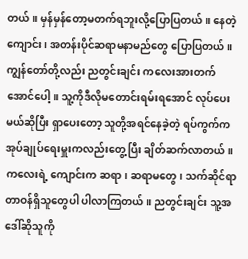တယ်။ မှန်မှန်တော့မတက်ရဘူးလို့ပြောပြတယ်။ နေတဲ့ကျောင်း၊ အတန်းပိုင်ဆရာမနာမည်တွေ ပြောပြတယ်။ ကျွန်တော်တို့လည်း ညတွင်းချင်း ကလေးအားတက်အောင်ပေါ့။ သူ့ကိုဒီလိုမတောင်းရမ်းရအောင် လုပ်ပေးမယ်ဆိုပြီး ရှာပေးတော့ သူတို့အရင်နေခဲ့တဲ့ ရပ်ကွက်က အုပ်ချုပ်ရေးမှူးကလည်းတွေ့ပြီး ချိတ်ဆက်လာတယ်။ ကလေးရဲ့ ကျောင်းက ဆရာ၊ ဆရာမတွေ၊ သက်ဆိုင်ရာတာဝန်ရှိသူတွေပါ ပါလာကြတယ်။ ညတွင်းချင်း သူ့အဒေါ်ဆိုသူကို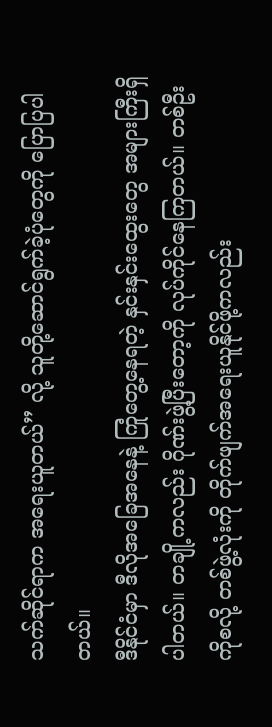သက်ဆိုင်ရာက အရေးယူတယ်” လို့ သူတို့ဆောင်ရွက်ခဲ့ပုံတွေကို ပြောပြပါတယ်။
ဒီနိုင်ငံမှာ ဒီလိုအခြေအနေနဲ့ ကြုံတွေ့နေရတဲ့ နှင်းနှင်းထွေးတွေ အများကြီးရှိပါတယ်။ တချို့ကလည်း ဂိုဏ်းဖွဲ့ပြီးတော့ကို လုပ်ကိုင်နေကြတယ်။ တစ်ဦးကိုစလို့ တစ်ဖွဲ့လုံးကို တိုက်ဖျက်အရေးယူနိုင်ဖို့ကလည်း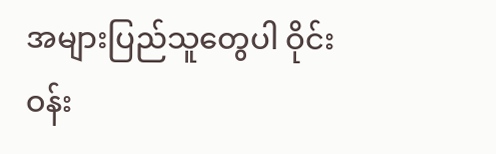အများပြည်သူတွေပါ ဝိုင်းဝန်း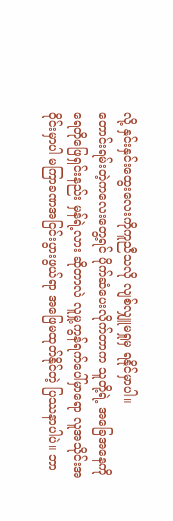လို့ နှင်းနှင်းထွေးလေးကိုကူညီသလို လျစ်လျှူမရှုမှ ရနိုင်မှာပါ။
တောင်းရမ်းတဲ့ကလေးတွေ့ရင် ပိုက်ဆံပေးလိုက်တာက သူတို့ရဲ့ အခြေအနေကို ရေတိုဖြေရှင်းနည်း မှန်ရဲ့လား ဆိုတာလဲ လူမှု့ကွန်ရက်ပေါ်မှာရော လူအသိုင်းအဝိုင်းမှာပါ မကြာခဏအငြင်းပွားဖွယ်ရာ အဖြေမထုတ်နိုင်တဲ့ ပြဿနာပါပဲ။ ဘာ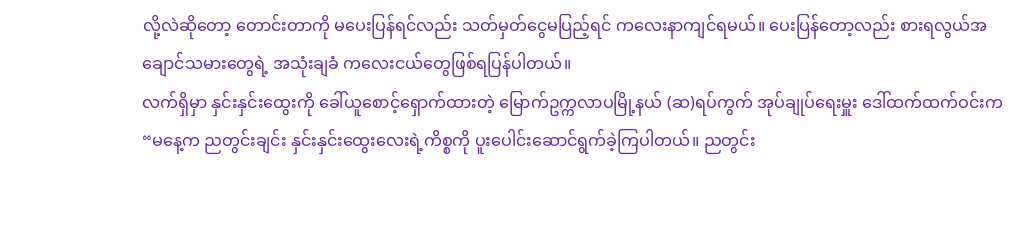လို့လဲဆိုတော့ တောင်းတာကို မပေးပြန်ရင်လည်း သတ်မှတ်ငွေမပြည့်ရင် ကလေးနာကျင်ရမယ်။ ပေးပြန်တော့လည်း စားရလွယ်အချောင်သမားတွေရဲ့ အသုံးချခံ ကလေးငယ်တွေဖြစ်ရပြန်ပါတယ်။
လက်ရှိမှာ နှင်းနှင်းထွေးကို ခေါ်ယူစောင့်ရှောက်ထားတဲ့ မြောက်ဥက္ကလာပမြို့နယ် (ဆ)ရပ်ကွက် အုပ်ချုပ်ရေးမှူး ဒေါ်ထက်ထက်ဝင်းက “မနေ့က ညတွင်းချင်း နှင်းနှင်းထွေးလေးရဲ့ကိစ္စကို ပူးပေါင်းဆောင်ရွက်ခဲ့ကြပါတယ်။ ညတွင်း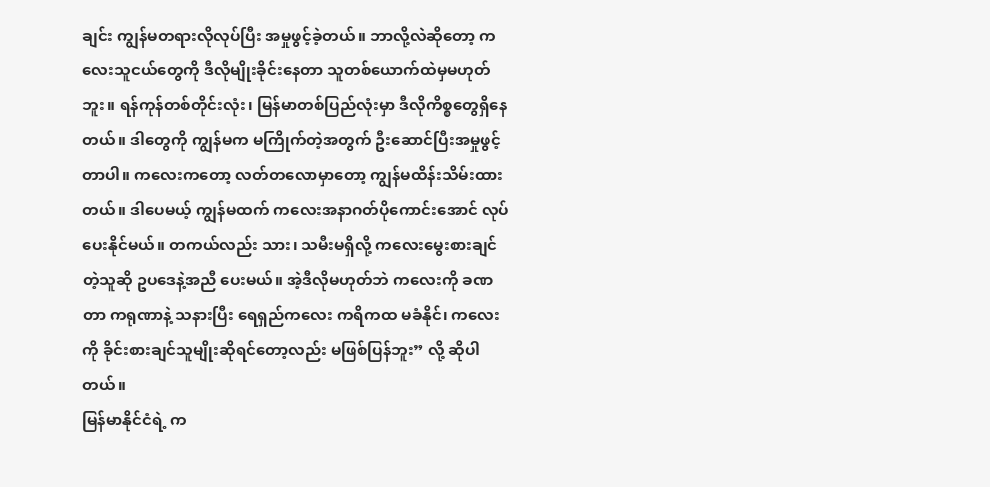ချင်း ကျွန်မတရားလိုလုပ်ပြီး အမှုဖွင့်ခဲ့တယ်။ ဘာလို့လဲဆိုတော့ ကလေးသူငယ်တွေကို ဒီလိုမျိုးခိုင်းနေတာ သူတစ်ယောက်ထဲမှမဟုတ်ဘူး။ ရန်ကုန်တစ်တိုင်းလုံး၊ မြန်မာတစ်ပြည်လုံးမှာ ဒီလိုကိစ္စတွေရှိနေတယ်။ ဒါတွေကို ကျွန်မက မကြိုက်တဲ့အတွက် ဦးဆောင်ပြီးအမှုဖွင့်တာပါ။ ကလေးကတော့ လတ်တလောမှာတော့ ကျွန်မထိန်းသိမ်းထားတယ်။ ဒါပေမယ့် ကျွန်မထက် ကလေးအနာဂတ်ပိုကောင်းအောင် လုပ်ပေးနိုင်မယ်။ တကယ်လည်း သား၊ သမီးမရှိလို့ ကလေးမွေးစားချင်တဲ့သူဆို ဥပဒေနဲ့အညီ ပေးမယ်။ အဲ့ဒီလိုမဟုတ်ဘဲ ကလေးကို ခဏတာ ကရုဏာနဲ့ သနားပြီး ရေရှည်ကလေး ကရိကထ မခံနိုင်၊ ကလေးကို ခိုင်းစားချင်သူမျိုးဆိုရင်တော့လည်း မဖြစ်ပြန်ဘူး” လို့ ဆိုပါတယ်။
မြန်မာနိုင်ငံရဲ့ က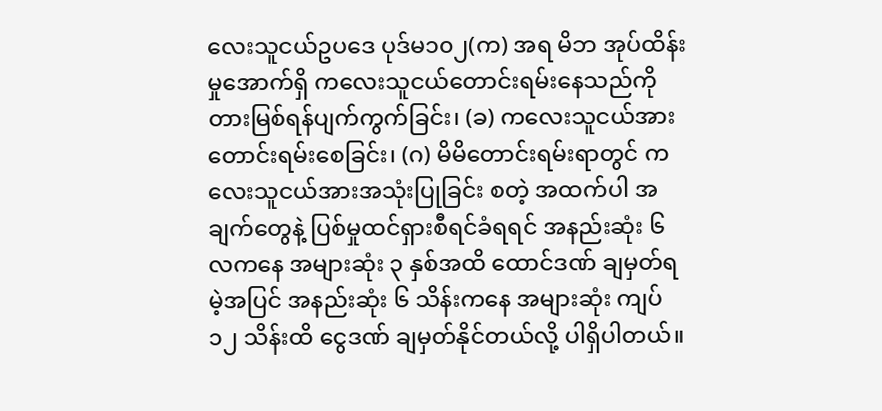လေးသူငယ်ဥပဒေ ပုဒ်မ၁၀၂(က) အရ မိဘ အုပ်ထိန်းမှုအောက်ရှိ ကလေးသူငယ်တောင်းရမ်းနေသည်ကို တားမြစ်ရန်ပျက်ကွက်ခြင်း၊ (ခ) ကလေးသူငယ်အားတောင်းရမ်းစေခြင်း၊ (ဂ) မိမိတောင်းရမ်းရာတွင် ကလေးသူငယ်အားအသုံးပြုခြင်း စတဲ့ အထက်ပါ အချက်တွေနဲ့ ပြစ်မှုထင်ရှားစီရင်ခံရရင် အနည်းဆုံး ၆ လကနေ အများဆုံး ၃ နှစ်အထိ ထောင်ဒဏ် ချမှတ်ရမဲ့အပြင် အနည်းဆုံး ၆ သိန်းကနေ အများဆုံး ကျပ် ၁၂ သိန်းထိ ငွေဒဏ် ချမှတ်နိုင်တယ်လို့ ပါရှိပါတယ်။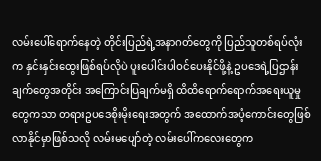လမ်းပေါ်ရောက်နေတဲ့ တိုင်းပြည်ရဲ့အနာဂတ်တွေကို ပြည်သူတစ်ရပ်လုံးက နှင်းနှင်းထွေးဖြစ်ရပ်လိုပဲ ပူးပေါင်းပါဝင်ပေးနိုင်ဖို့နဲ့ ဥပဒေရဲ့ပြဌာန်းချက်တွေအတိုင်း အကြောင်းပြချက်မရှိ ထိထိရောက်ရောက်အရေးယူမှုတွေကသာ တရားဥပဒေစိုးမိုးရေးအတွက် အထောက်အပံ့ကောင်းတွေဖြစ်လာနိုင်မှာဖြစ်သလို လမ်းမပျော်တဲ့ လမ်းပေါ်ကလေးတွေက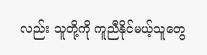လည်း သူတို့ကို ကူညီနိုင်မယ့်သူတွေ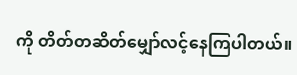ကို တိတ်တဆိတ်မျှော်လင့်နေကြပါတယ်။